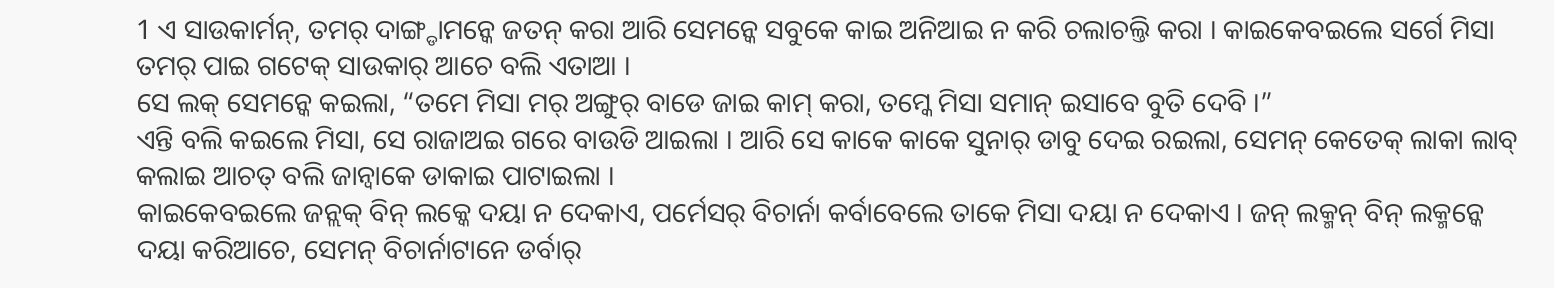1 ଏ ସାଉକାର୍ମନ୍, ତମର୍ ଦାଙ୍ଗ୍ଡାମନ୍କେ ଜତନ୍ କରା ଆରି ସେମନ୍କେ ସବୁକେ କାଇ ଅନିଆଇ ନ କରି ଚଲାଚଲ୍ତି କରା । କାଇକେବଇଲେ ସର୍ଗେ ମିସା ତମର୍ ପାଇ ଗଟେକ୍ ସାଉକାର୍ ଆଚେ ବଲି ଏତାଆ ।
ସେ ଲକ୍ ସେମନ୍କେ କଇଲା, “ତମେ ମିସା ମର୍ ଅଙ୍ଗୁର୍ ବାଡେ ଜାଇ କାମ୍ କରା, ତମ୍କେ ମିସା ସମାନ୍ ଇସାବେ ବୁତି ଦେବି ।”
ଏନ୍ତି ବଲି କଇଲେ ମିସା, ସେ ରାଜାଅଇ ଗରେ ବାଉଡି ଆଇଲା । ଆରି ସେ କାକେ କାକେ ସୁନାର୍ ଡାବୁ ଦେଇ ରଇଲା, ସେମନ୍ କେତେକ୍ ଲାକା ଲାବ୍ କଲାଇ ଆଚତ୍ ବଲି ଜାନ୍ବାକେ ଡାକାଇ ପାଟାଇଲା ।
କାଇକେବଇଲେ ଜନ୍ଲକ୍ ବିନ୍ ଲକ୍କେ ଦୟା ନ ଦେକାଏ, ପର୍ମେସର୍ ବିଚାର୍ନା କର୍ବାବେଲେ ତାକେ ମିସା ଦୟା ନ ଦେକାଏ । ଜନ୍ ଲକ୍ମନ୍ ବିନ୍ ଲକ୍ମନ୍କେ ଦୟା କରିଆଚେ, ସେମନ୍ ବିଚାର୍ନାଟାନେ ଡର୍ବାର୍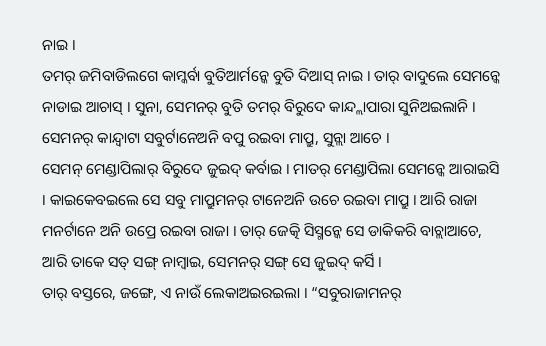ନାଇ ।
ତମର୍ ଜମିବାଡିଲଗେ କାମ୍କର୍ବା ବୁତିଆର୍ମନ୍କେ ବୁତି ଦିଆସ୍ ନାଇ । ତାର୍ ବାଦୁଲେ ସେମନ୍କେ ନାଡାଇ ଆଚାସ୍ । ସୁନା, ସେମନର୍ ବୁତି ତମର୍ ବିରୁଦେ କାନ୍ଦ୍ଲାପାରା ସୁନିଅଇଲାନି । ସେମନର୍ କାନ୍ଦ୍ବାଟା ସବୁର୍ଟାନେଅନି ବପୁ ରଇବା ମାପ୍ରୁ, ସୁନ୍ଲା ଆଚେ ।
ସେମନ୍ ମେଣ୍ଡାପିଲାର୍ ବିରୁଦେ ଜୁଇଦ୍ କର୍ବାଇ । ମାତର୍ ମେଣ୍ଡାପିଲା ସେମନ୍କେ ଆରାଇସି । କାଇକେବଇଲେ ସେ ସବୁ ମାପ୍ରୁମନର୍ ଟାନେଅନି ଉଚେ ରଇବା ମାପ୍ରୁ । ଆରି ରାଜା ମନର୍ଟାନେ ଅନି ଉପ୍ରେ ରଇବା ରାଜା । ତାର୍ ଜେତ୍କି ସିସ୍ମନ୍କେ ସେ ଡାକିକରି ବାଚ୍ଲାଆଚେ, ଆରି ତାକେ ସତ୍ ସଙ୍ଗ୍ ନାମ୍ବାଇ, ସେମନର୍ ସଙ୍ଗ୍ ସେ ଜୁଇଦ୍ କର୍ସି ।
ତାର୍ ବସ୍ତରେ, ଜଙ୍ଗେ, ଏ ନାଉଁ ଲେକାଅଇରଇଲା । “ସବୁରାଜାମନର୍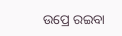ଉପ୍ରେ ରଇବା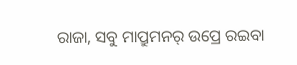ରାଜା, ସବୁ ମାପ୍ରୁମନର୍ ଉପ୍ରେ ରଇବା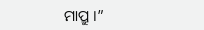ମାପ୍ରୁ ।”